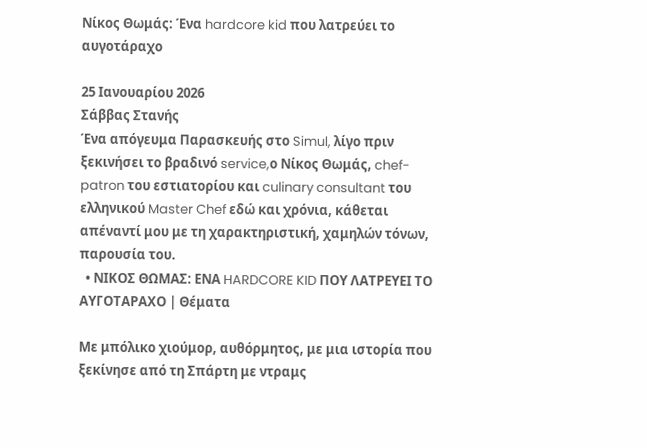Νίκος Θωμάς: Ένα hardcore kid που λατρεύει το αυγοτάραχο

25 Ιανουαρίου 2026
Σάββας Στανής
Ένα απόγευμα Παρασκευής στο Simul, λίγο πριν ξεκινήσει το βραδινό service,ο Νίκος Θωμάς, chef-patron του εστιατορίου και culinary consultant του ελληνικού Master Chef εδώ και χρόνια, κάθεται απέναντί μου με τη χαρακτηριστική, χαμηλών τόνων, παρουσία του.
  • ΝΙΚΟΣ ΘΩΜΑΣ: ΕΝΑ HARDCORE KID ΠΟΥ ΛΑΤΡΕΥΕΙ ΤΟ ΑΥΓΟΤΑΡΑΧΟ | Θέματα

Με μπόλικο χιούμορ, αυθόρμητος, με μια ιστορία που ξεκίνησε από τη Σπάρτη με ντραμς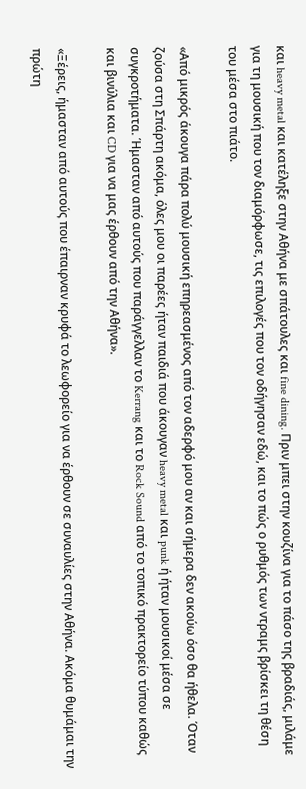και heavy metal και κατέληξε στην Αθήνα με σπάτουλες και fine dining. Πριν μπει στην κουζίνα για το πάσο της βραδιάς, μιλάμε για τη μουσική που τον διαμόρφωσε, τις επιλογές που τον οδήγησαν εδώ, και το πώς ο ρυθμός των ντραμς βρίσκει τη θέση του μέσα στο πιάτο.

«Από μικρός άκουγα πάρα πολύ μουσική επηρεασμένος από τον αδερφό μου αν και σήμερα δεν ακούω όσο θα ήθελα. Όταν ζούσα στη Σπάρτη ακόμα, όλες μου οι παρέες ήταν παιδιά που άκουγαν heavy metal και punk ή ήταν μουσικοί μέσα σε συγκροτήματα. Ήμασταν από αυτούς που παράγγελλαν το Kerrang και το Rock Sound από το τοπικό πρακτορείο τύπου καθώς και βινύλια και CD για να μας έρθουν από την Αθήνα».

«Ξέρεις, ήμασταν από αυτούς που έπαιρναν κρυφά το λεωφορείο για να έρθουν σε συναυλίες στην Αθήνα. Ακόμα θυμάμαι την πρώτη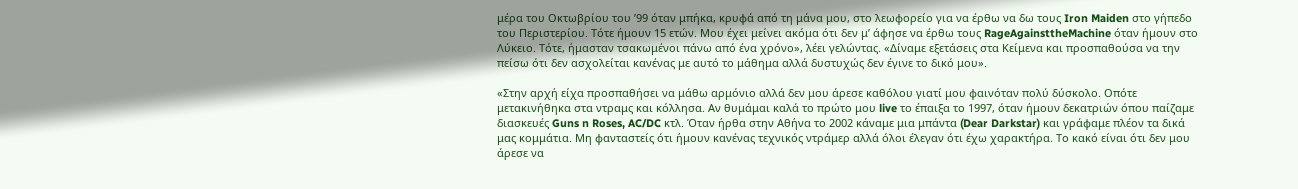μέρα του Οκτωβρίου του ’99 όταν μπήκα, κρυφά από τη μάνα μου, στο λεωφορείο για να έρθω να δω τους Iron Maiden στο γήπεδο του Περιστερίου. Τότε ήμουν 15 ετών. Μου έχει μείνει ακόμα ότι δεν μ’ άφησε να έρθω τους RageAgainsttheMachine όταν ήμουν στο Λύκειο. Τότε, ήμασταν τσακωμένοι πάνω από ένα χρόνο», λέει γελώντας. «Δίναμε εξετάσεις στα Κείμενα και προσπαθούσα να την πείσω ότι δεν ασχολείται κανένας με αυτό το μάθημα αλλά δυστυχώς δεν έγινε το δικό μου».

«Στην αρχή είχα προσπαθήσει να μάθω αρμόνιο αλλά δεν μου άρεσε καθόλου γιατί μου φαινόταν πολύ δύσκολο. Οπότε μετακινήθηκα στα ντραμς και κόλλησα. Αν θυμάμαι καλά το πρώτο μου live το έπαιξα το 1997, όταν ήμουν δεκατριών όπου παίζαμε διασκευές Guns n Roses, AC/DC κτλ. Όταν ήρθα στην Αθήνα το 2002 κάναμε μια μπάντα (Dear Darkstar) και γράφαμε πλέον τα δικά μας κομμάτια. Μη φανταστείς ότι ήμουν κανένας τεχνικός ντράμερ αλλά όλοι έλεγαν ότι έχω χαρακτήρα. Το κακό είναι ότι δεν μου άρεσε να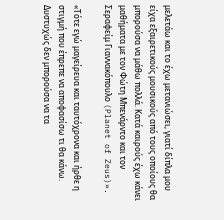μελετάω και το έχω μετανιώσει, γιατί δίπλα μου είχα εξαιρετικούς μουσικούς από τους οποίους θα μπορούσα να μάθω πολλά. Κατά καιρούς έχω κάνει μαθήματα με τον Φώτη Μπενάρντο και τον Σεραφείμ Γιαννακόπουλο (Planet of Zeus)».

«Τότε εγώ μαγείρευα και ταυτόχρονα και ήρθε η στιγμή που έπρεπε να αποφασίσω τι θα κάνω. Δυστυχώς δεν μπορούσα να τα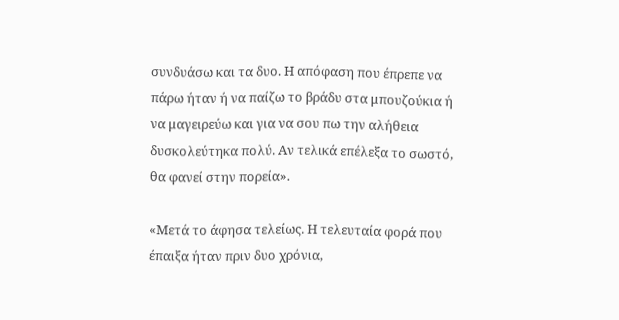συνδυάσω και τα δυο. Η απόφαση που έπρεπε να πάρω ήταν ή να παίζω το βράδυ στα μπουζούκια ή να μαγειρεύω και για να σου πω την αλήθεια δυσκολεύτηκα πολύ. Αν τελικά επέλεξα το σωστό, θα φανεί στην πορεία».

«Μετά το άφησα τελείως. Η τελευταία φορά που έπαιξα ήταν πριν δυο χρόνια,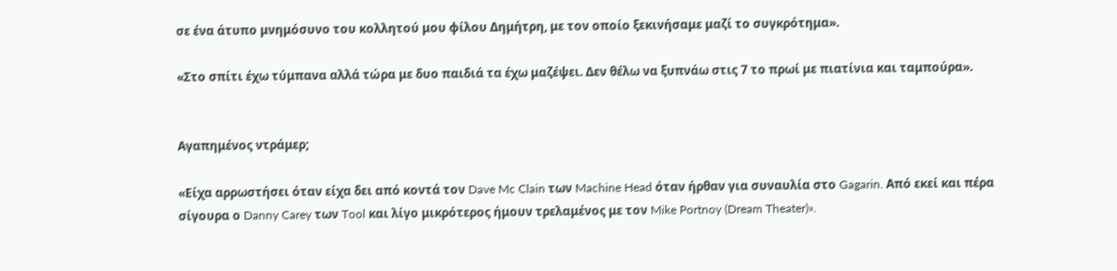σε ένα άτυπο μνημόσυνο του κολλητού μου φίλου Δημήτρη, με τον οποίο ξεκινήσαμε μαζί το συγκρότημα».

«Στο σπίτι έχω τύμπανα αλλά τώρα με δυο παιδιά τα έχω μαζέψει. Δεν θέλω να ξυπνάω στις 7 το πρωί με πιατίνια και ταμπούρα».


Αγαπημένος ντράμερ;

«Είχα αρρωστήσει όταν είχα δει από κοντά τον Dave Mc Clain των Machine Head όταν ήρθαν για συναυλία στο Gagarin. Από εκεί και πέρα σίγουρα ο Danny Carey των Tool και λίγο μικρότερος ήμουν τρελαμένος με τον Mike Portnoy (Dream Theater)».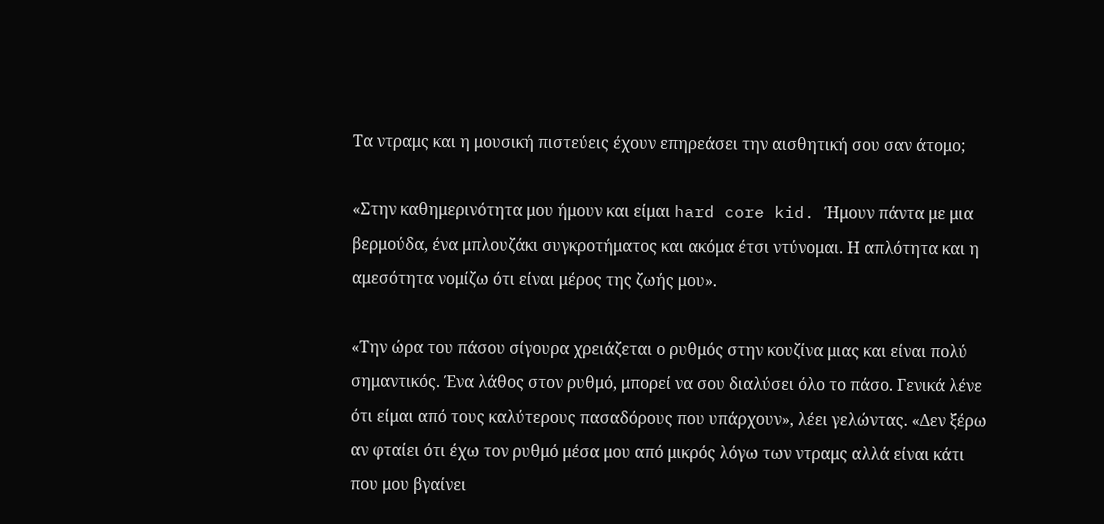Τα ντραμς και η μουσική πιστεύεις έχουν επηρεάσει την αισθητική σου σαν άτομο;

«Στην καθημερινότητα μου ήμουν και είμαι hard core kid. Ήμουν πάντα με μια βερμούδα, ένα μπλουζάκι συγκροτήματος και ακόμα έτσι ντύνομαι. Η απλότητα και η αμεσότητα νομίζω ότι είναι μέρος της ζωής μου».

«Την ώρα του πάσου σίγουρα χρειάζεται ο ρυθμός στην κουζίνα μιας και είναι πολύ σημαντικός. Ένα λάθος στον ρυθμό, μπορεί να σου διαλύσει όλο το πάσο. Γενικά λένε ότι είμαι από τους καλύτερους πασαδόρους που υπάρχουν», λέει γελώντας. «Δεν ξέρω αν φταίει ότι έχω τον ρυθμό μέσα μου από μικρός λόγω των ντραμς αλλά είναι κάτι που μου βγαίνει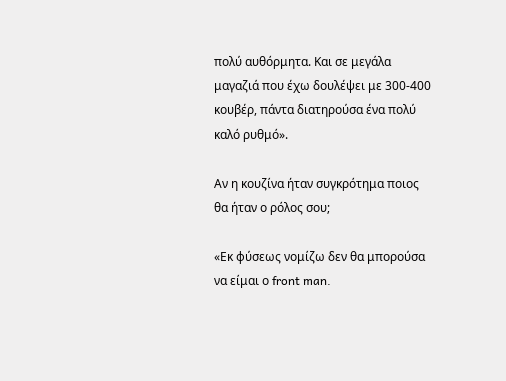πολύ αυθόρμητα. Και σε μεγάλα μαγαζιά που έχω δουλέψει με 300-400 κουβέρ, πάντα διατηρούσα ένα πολύ καλό ρυθμό».

Αν η κουζίνα ήταν συγκρότημα ποιος θα ήταν ο ρόλος σου;

«Εκ φύσεως νομίζω δεν θα μπορούσα να είμαι ο front man.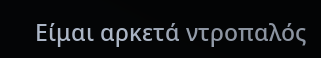Είμαι αρκετά ντροπαλός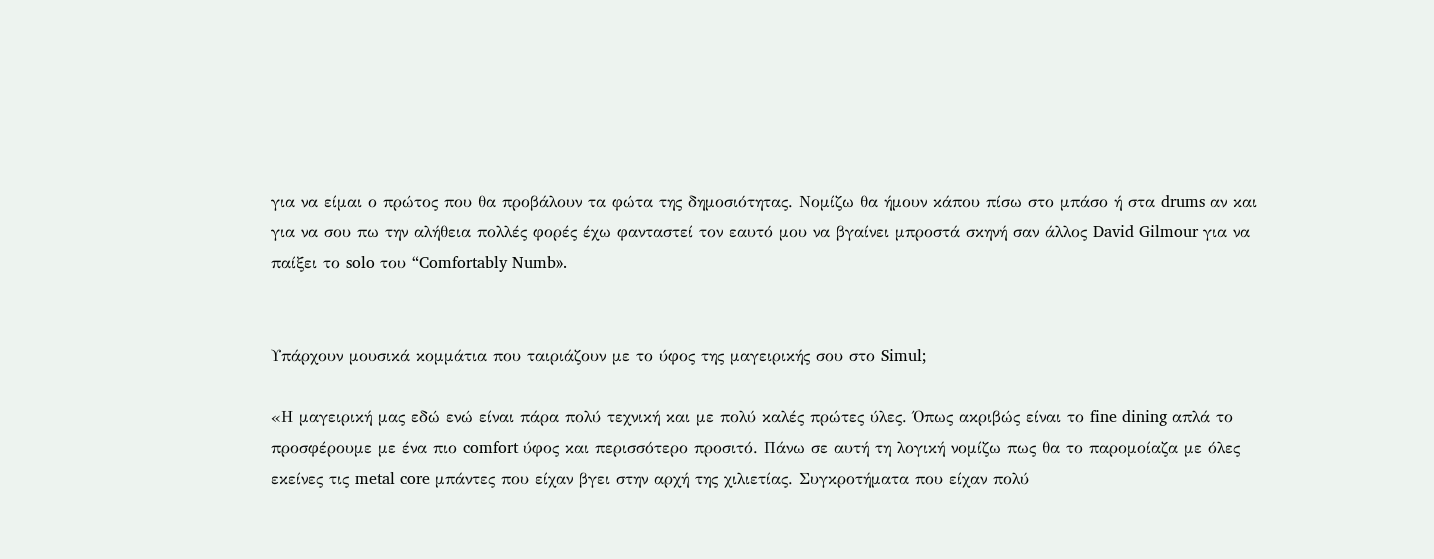για να είμαι ο πρώτος που θα προβάλουν τα φώτα της δημοσιότητας. Νομίζω θα ήμουν κάπου πίσω στο μπάσο ή στα drums αν και για να σου πω την αλήθεια πολλές φορές έχω φανταστεί τον εαυτό μου να βγαίνει μπροστά σκηνή σαν άλλος David Gilmour για να παίξει το solo του “Comfortably Numb».


Υπάρχουν μουσικά κομμάτια που ταιριάζουν με το ύφος της μαγειρικής σου στο Simul;

«Η μαγειρική μας εδώ ενώ είναι πάρα πολύ τεχνική και με πολύ καλές πρώτες ύλες. Όπως ακριβώς είναι το fine dining απλά το προσφέρουμε με ένα πιο comfort ύφος και περισσότερο προσιτό. Πάνω σε αυτή τη λογική νομίζω πως θα το παρομοίαζα με όλες εκείνες τις metal core μπάντες που είχαν βγει στην αρχή της χιλιετίας. Συγκροτήματα που είχαν πολύ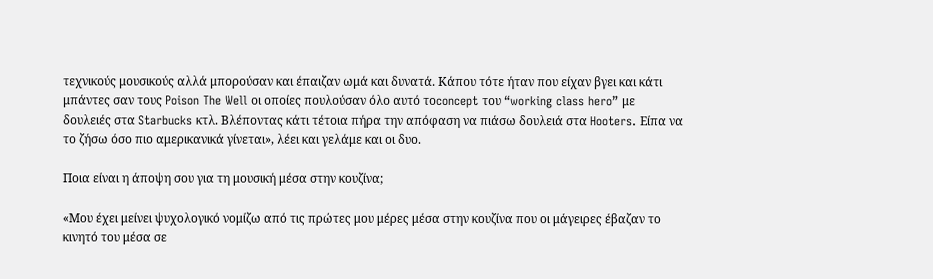τεχνικούς μουσικούς αλλά μπορούσαν και έπαιζαν ωμά και δυνατά. Κάπου τότε ήταν που είχαν βγει και κάτι μπάντες σαν τους Poison The Well οι οποίες πουλούσαν όλο αυτό τοconcept του “working class hero” με δουλειές στα Starbucks κτλ. Βλέποντας κάτι τέτοια πήρα την απόφαση να πιάσω δουλειά στα Hooters. Είπα να το ζήσω όσο πιο αμερικανικά γίνεται», λέει και γελάμε και οι δυο.

Ποια είναι η άποψη σου για τη μουσική μέσα στην κουζίνα;

«Μου έχει μείνει ψυχολογικό νομίζω από τις πρώτες μου μέρες μέσα στην κουζίνα που οι μάγειρες έβαζαν το κινητό του μέσα σε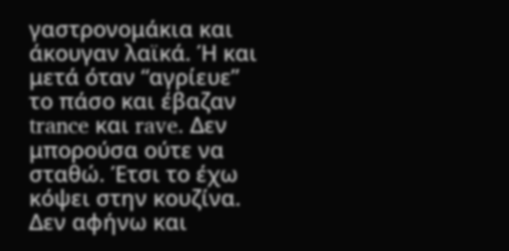γαστρονομάκια και άκουγαν λαϊκά. Ή και μετά όταν “αγρίευε” το πάσο και έβαζαν trance και rave. Δεν μπορούσα ούτε να σταθώ. Έτσι το έχω κόψει στην κουζίνα. Δεν αφήνω και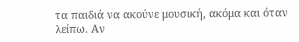τα παιδιά να ακούνε μουσική, ακόμα και όταν λείπω. Αν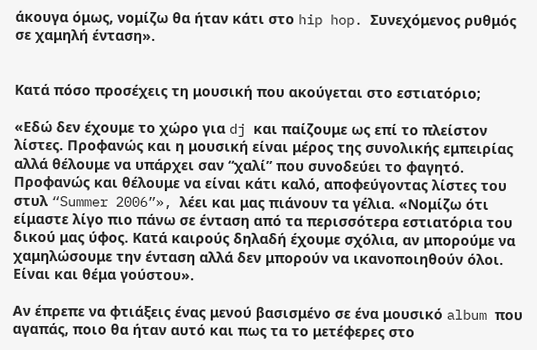άκουγα όμως, νομίζω θα ήταν κάτι στο hip hop. Συνεχόμενος ρυθμός σε χαμηλή ένταση».


Κατά πόσο προσέχεις τη μουσική που ακούγεται στο εστιατόριο;

«Εδώ δεν έχουμε το χώρο για dj και παίζουμε ως επί το πλείστον λίστες. Προφανώς και η μουσική είναι μέρος της συνολικής εμπειρίας αλλά θέλουμε να υπάρχει σαν “χαλί” που συνοδεύει το φαγητό. Προφανώς και θέλουμε να είναι κάτι καλό, αποφεύγοντας λίστες του στυλ “Summer 2006”», λέει και μας πιάνουν τα γέλια. «Νομίζω ότι είμαστε λίγο πιο πάνω σε ένταση από τα περισσότερα εστιατόρια του δικού μας ύφος. Κατά καιρούς δηλαδή έχουμε σχόλια, αν μπορούμε να χαμηλώσουμε την ένταση αλλά δεν μπορούν να ικανοποιηθούν όλοι. Είναι και θέμα γούστου».

Αν έπρεπε να φτιάξεις ένας μενού βασισμένο σε ένα μουσικό album που αγαπάς, ποιο θα ήταν αυτό και πως τα το μετέφερες στο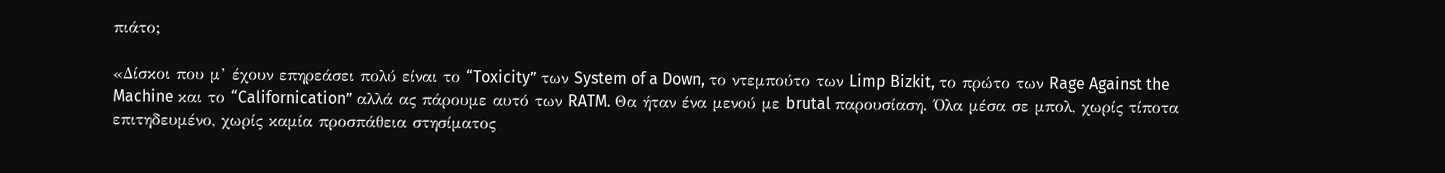πιάτο;

«Δίσκοι που μ’ έχουν επηρεάσει πολύ είναι το “Toxicity” των System of a Down, το ντεμπούτο των Limp Bizkit, το πρώτο των Rage Against the Machine και το “Californication” αλλά ας πάρουμε αυτό των RATM. Θα ήταν ένα μενού με brutal παρουσίαση. Όλα μέσα σε μπολ, χωρίς τίποτα επιτηδευμένο, χωρίς καμία προσπάθεια στησίματος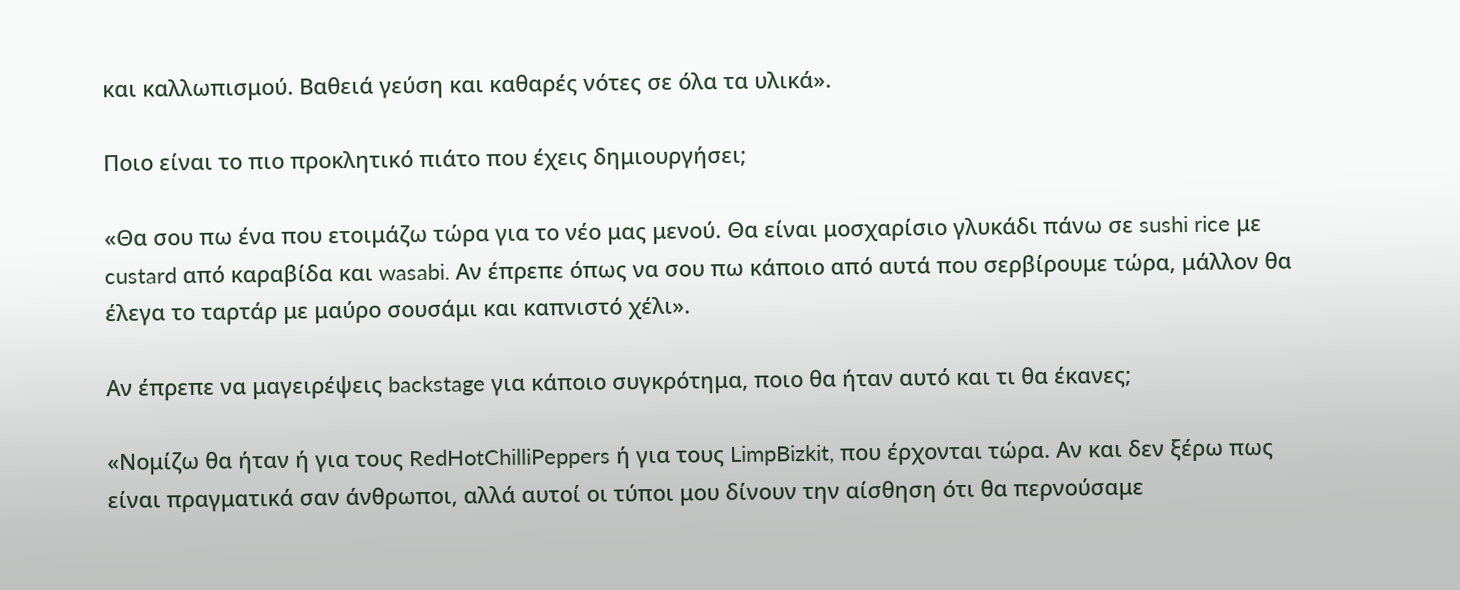και καλλωπισμού. Βαθειά γεύση και καθαρές νότες σε όλα τα υλικά».

Ποιο είναι το πιο προκλητικό πιάτο που έχεις δημιουργήσει;

«Θα σου πω ένα που ετοιμάζω τώρα για το νέο μας μενού. Θα είναι μοσχαρίσιο γλυκάδι πάνω σε sushi rice με custard από καραβίδα και wasabi. Αν έπρεπε όπως να σου πω κάποιο από αυτά που σερβίρουμε τώρα, μάλλον θα έλεγα το ταρτάρ με μαύρο σουσάμι και καπνιστό χέλι».

Αν έπρεπε να μαγειρέψεις backstage για κάποιο συγκρότημα, ποιο θα ήταν αυτό και τι θα έκανες;

«Νομίζω θα ήταν ή για τους RedHotChilliPeppers ή για τους LimpBizkit, που έρχονται τώρα. Αν και δεν ξέρω πως είναι πραγματικά σαν άνθρωποι, αλλά αυτοί οι τύποι μου δίνουν την αίσθηση ότι θα περνούσαμε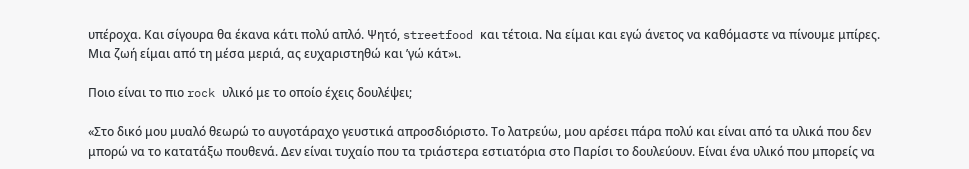υπέροχα. Και σίγουρα θα έκανα κάτι πολύ απλό. Ψητό, streetfood και τέτοια. Να είμαι και εγώ άνετος να καθόμαστε να πίνουμε μπίρες. Μια ζωή είμαι από τη μέσα μεριά, ας ευχαριστηθώ και ’γώ κάτ»ι.

Ποιο είναι το πιο rock υλικό με το οποίο έχεις δουλέψει;

«Στο δικό μου μυαλό θεωρώ το αυγοτάραχο γευστικά απροσδιόριστο. Το λατρεύω, μου αρέσει πάρα πολύ και είναι από τα υλικά που δεν μπορώ να το κατατάξω πουθενά. Δεν είναι τυχαίο που τα τριάστερα εστιατόρια στο Παρίσι το δουλεύουν. Είναι ένα υλικό που μπορείς να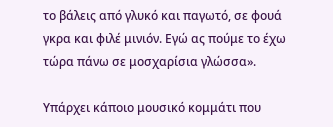το βάλεις από γλυκό και παγωτό, σε φουά γκρα και φιλέ μινιόν. Εγώ ας πούμε το έχω τώρα πάνω σε μοσχαρίσια γλώσσα».

Υπάρχει κάποιο μουσικό κομμάτι που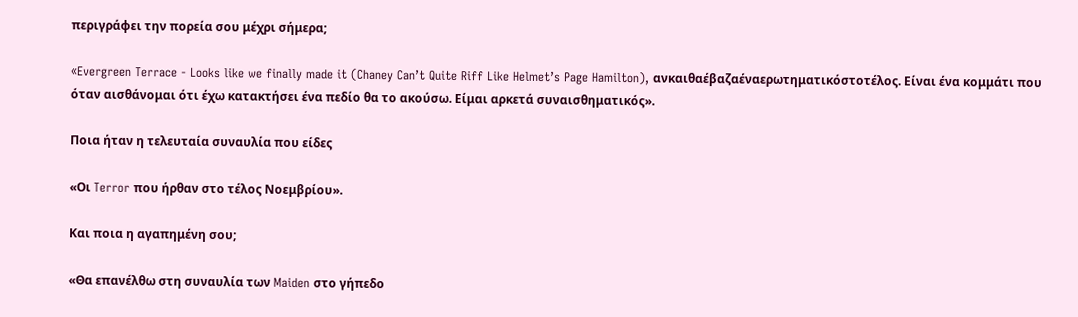περιγράφει την πορεία σου μέχρι σήμερα;

«Evergreen Terrace - Looks like we finally made it (Chaney Can’t Quite Riff Like Helmet’s Page Hamilton), ανκαιθαέβαζαέναερωτηματικόστοτέλος. Είναι ένα κομμάτι που όταν αισθάνομαι ότι έχω κατακτήσει ένα πεδίο θα το ακούσω. Είμαι αρκετά συναισθηματικός».

Ποια ήταν η τελευταία συναυλία που είδες

«Οι Terror που ήρθαν στο τέλος Νοεμβρίου».

Και ποια η αγαπημένη σου;

«Θα επανέλθω στη συναυλία των Maiden στο γήπεδο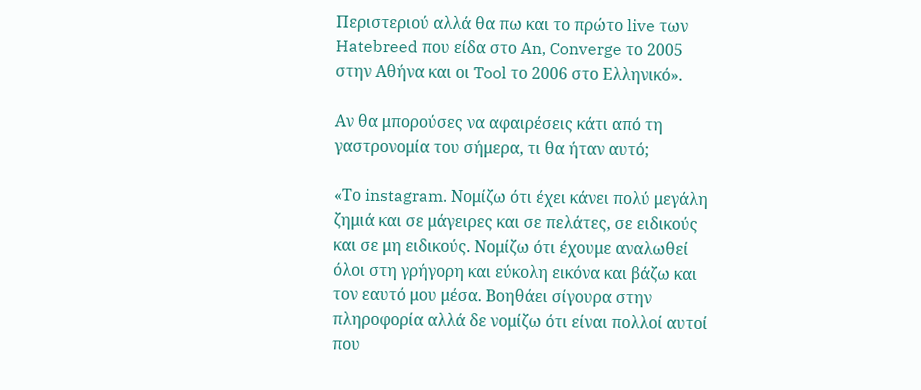Περιστεριού αλλά θα πω και το πρώτο live των Hatebreed που είδα στο An, Converge το 2005 στην Αθήνα και οι Tool το 2006 στο Ελληνικό».

Αν θα μπορούσες να αφαιρέσεις κάτι από τη γαστρονομία του σήμερα, τι θα ήταν αυτό;

«Το instagram. Νομίζω ότι έχει κάνει πολύ μεγάλη ζημιά και σε μάγειρες και σε πελάτες, σε ειδικούς και σε μη ειδικούς. Νομίζω ότι έχουμε αναλωθεί όλοι στη γρήγορη και εύκολη εικόνα και βάζω και τον εαυτό μου μέσα. Βοηθάει σίγουρα στην πληροφορία αλλά δε νομίζω ότι είναι πολλοί αυτοί που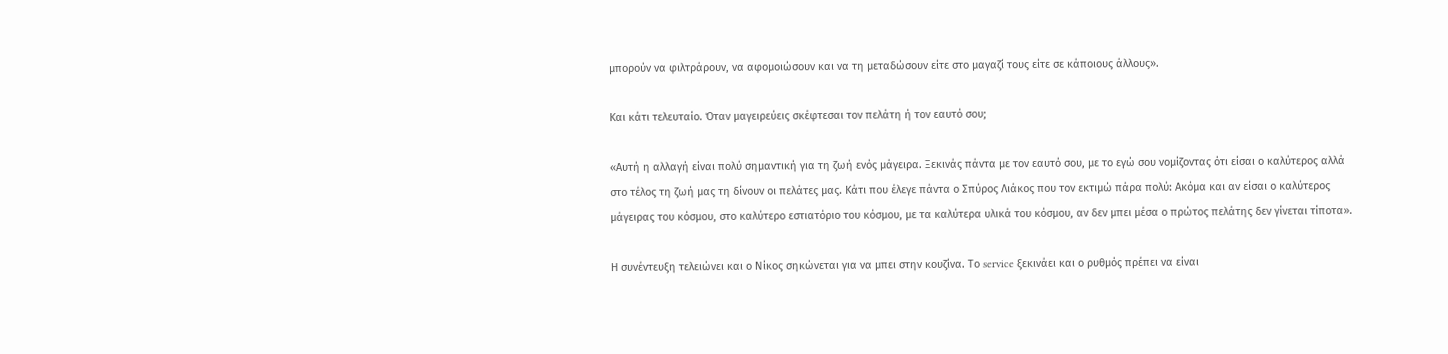μπορούν να φιλτράρουν, να αφομοιώσουν και να τη μεταδώσουν είτε στο μαγαζί τους είτε σε κάποιους άλλους».

Και κάτι τελευταίο. Όταν μαγειρεύεις σκέφτεσαι τον πελάτη ή τον εαυτό σου;

«Αυτή η αλλαγή είναι πολύ σημαντική για τη ζωή ενός μάγειρα. Ξεκινάς πάντα με τον εαυτό σου, με το εγώ σου νομίζοντας ότι είσαι ο καλύτερος αλλά στο τέλος τη ζωή μας τη δίνουν οι πελάτες μας. Κάτι που έλεγε πάντα ο Σπύρος Λιάκος που τον εκτιμώ πάρα πολύ: Ακόμα και αν είσαι ο καλύτερος μάγειρας του κόσμου, στο καλύτερο εστιατόριο του κόσμου, με τα καλύτερα υλικά του κόσμου, αν δεν μπει μέσα ο πρώτος πελάτης δεν γίνεται τίποτα».

Η συνέντευξη τελειώνει και ο Νίκος σηκώνεται για να μπει στην κουζίνα. Το service ξεκινάει και ο ρυθμός πρέπει να είναι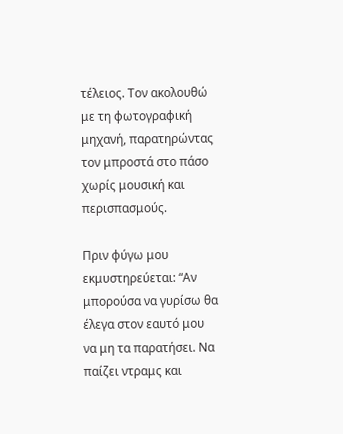τέλειος. Τον ακολουθώ με τη φωτογραφική μηχανή, παρατηρώντας τον μπροστά στο πάσο χωρίς μουσική και περισπασμούς.

Πριν φύγω μου εκμυστηρεύεται: “Αν μπορούσα να γυρίσω θα έλεγα στον εαυτό μου να μη τα παρατήσει. Να παίζει ντραμς και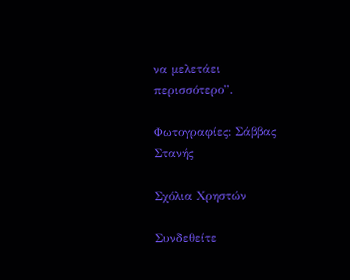να μελετάει περισσότερο”.

Φωτογραφίες: Σάββας Στανής

Σχόλια Χρηστών

Συνδεθείτε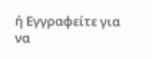ή Εγγραφείτε για να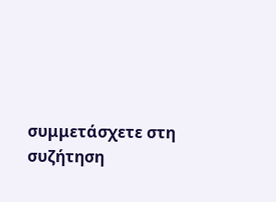συμμετάσχετε στη συζήτηση